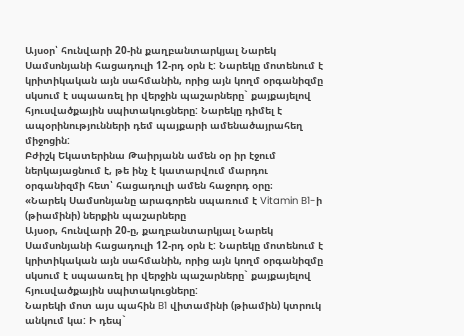Այսօր՝ հունվարի 20-ին քաղբանտարկյալ Նարեկ Սամսոնյանի հացադուլի 12-րդ օրն է: Նարեկը մոտենում է կրիտիկական այն սահմանին, որից այն կողմ օրգանիզմը սկսում է սպաառել իր վերջին պաշարները` քայքայելով հյուսվածքային սպիտակուցները: Նարեկը դիմել է ապօրինությունների դեմ պայքարի ամենածայրահեղ միջոցին:
Բժիշկ Եկատերինա Թաիրյանն ամեն օր իր էջում ներկայացնում է, թե ինչ է կատարվում մարդու օրգանիզմի հետ՝ հացադուլի ամեն հաջորդ օրը։
«Նարեկ Սամսոնյանը արագորեն սպառում է Vitamin B1-ի (թիամինի) ներքին պաշարները
Այսօր, հունվարի 20-ը, քաղբանտարկյալ Նարեկ Սամսոնյանի հացադուլի 12-րդ օրն է: Նարեկը մոտենում է կրիտիկական այն սահմանին, որից այն կողմ օրգանիզմը սկսում է սպաառել իր վերջին պաշարները` քայքայելով հյուսվածքային սպիտակուցները:
Նարեկի մոտ այս պահին B1 վիտամինի (թիամին) կտրուկ անկում կա: Ի դեպ`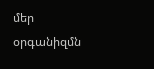մեր օրգանիզմն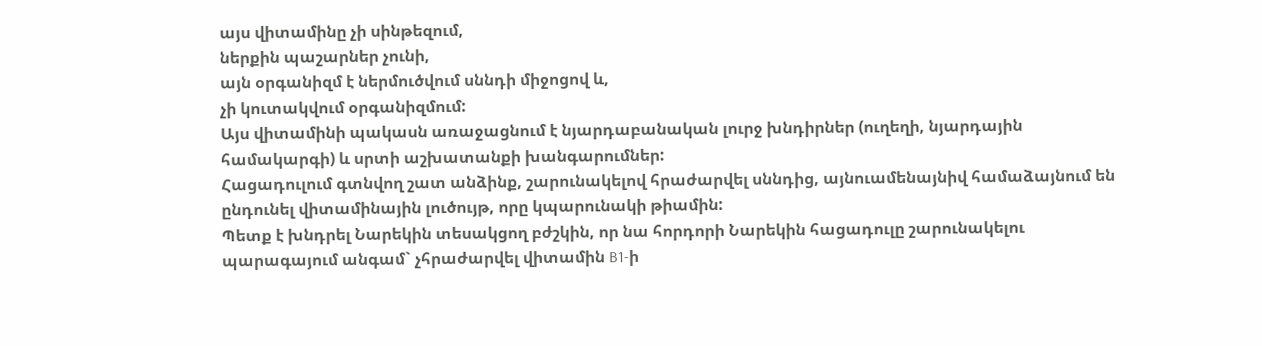այս վիտամինը չի սինթեզում,
ներքին պաշարներ չունի,
այն օրգանիզմ է ներմուծվում սննդի միջոցով և,
չի կուտակվում օրգանիզմում:
Այս վիտամինի պակասն առաջացնում է նյարդաբանական լուրջ խնդիրներ (ուղեղի, նյարդային համակարգի) և սրտի աշխատանքի խանգարումներ:
Հացադուլում գտնվող շատ անձինք, շարունակելով հրաժարվել սննդից, այնուամենայնիվ համաձայնում են ընդունել վիտամինային լուծույթ, որը կպարունակի թիամին:
Պետք է խնդրել Նարեկին տեսակցող բժշկին, որ նա հորդորի Նարեկին հացադուլը շարունակելու պարագայում անգամ` չհրաժարվել վիտամին B1-ի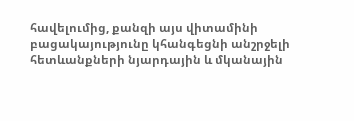հավելումից, քանզի այս վիտամինի բացակայությունը կհանգեցնի անշրջելի հետևանքների նյարդային և մկանային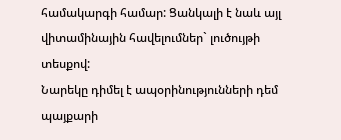համակարգի համար: Ցանկալի է նաև այլ վիտամինային հավելումներ` լուծույթի տեսքով:
Նարեկը դիմել է ապօրինությունների դեմ պայքարի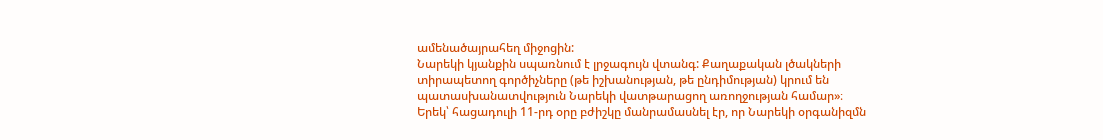ամենածայրահեղ միջոցին:
Նարեկի կյանքին սպառնում է լրջագույն վտանգ: Քաղաքական լծակների տիրապետող գործիչները (թե իշխանության, թե ընդիմության) կրում են պատասխանատվություն Նարեկի վատթարացող առողջության համար»։
Երեկ՝ հացադուլի 11-րդ օրը բժիշկը մանրամասնել էր, որ Նարեկի օրգանիզմն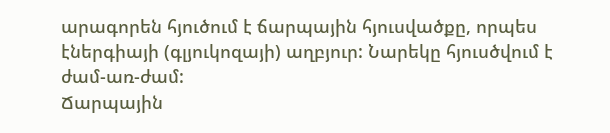արագորեն հյուծում է ճարպային հյուսվածքը, որպես էներգիայի (գլյուկոզայի) աղբյուր: Նարեկը հյուսծվում է ժամ-առ-ժամ:
Ճարպային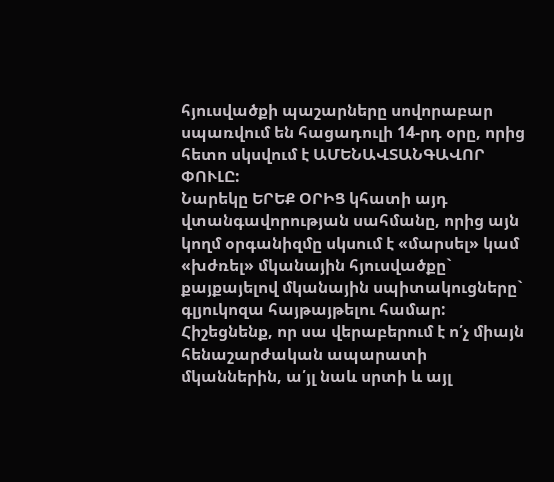հյուսվածքի պաշարները սովորաբար սպառվում են հացադուլի 14-րդ օրը, որից հետո սկսվում է ԱՄԵՆԱՎՏԱՆԳԱՎՈՐ ՓՈՒԼԸ:
Նարեկը ԵՐԵՔ ՕՐԻՑ կհատի այդ վտանգավորության սահմանը, որից այն կողմ օրգանիզմը սկսում է «մարսել» կամ «խժռել» մկանային հյուսվածքը` քայքայելով մկանային սպիտակուցները` գլյուկոզա հայթայթելու համար:
Հիշեցնենք, որ սա վերաբերում է ո՛չ միայն հենաշարժական ապարատի մկաններին, ա՛յլ նաև սրտի և այլ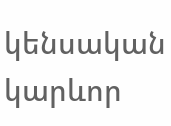կենսական կարևոր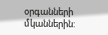օրգանների մկաններին: